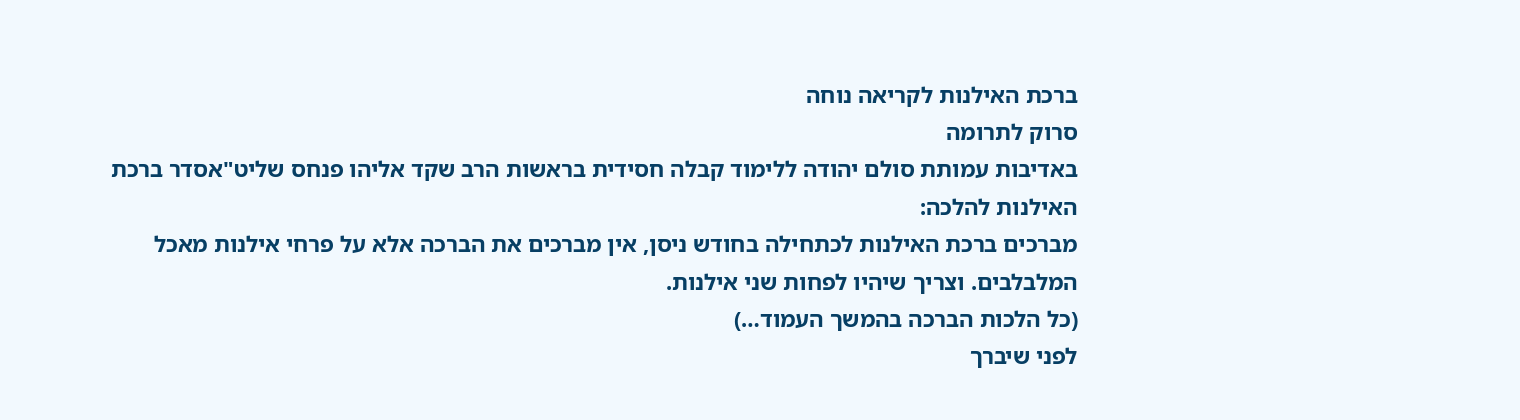ברכת האילנות לקריאה נוחה
סרוק לתרומה
באדיבות עמותת סולם יהודה ללימוד קבלה חסידית בראשות הרב שקד אליהו פנחס שליט"אסדר ברכת האילנות להלכה:
מברכים ברכת האילנות לכתחילה בחודש ניסן, אין מברכים את הברכה אלא על פרחי אילנות מאכל המלבלבים. וצריך שיהיו לפחות שני אילנות.
(כל הלכות הברכה בהמשך העמוד…)
לפני שיברך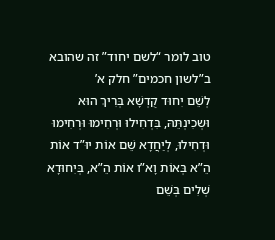טוב לומר “לשם יחוד” זה שהובא ב”לשון חכמים” חלק א’
לְשֵׁם יִחוּד קֻדְשָׁא בְּרִיךְ הוּא וּשְכִינְתֵּהּ, בִּדְחִילוּ וּרְחִימוּ וּרְחִימוּ וּדְחִילוּ, לְיַחֲדָא שֵׁם אוֹת יוּ”ד אוֹת הֵ”א בְּאוֹת וָא”ו אוֹת הֵ”א, בְּיִחוּדָא שְׁלִים בְּשֵׁם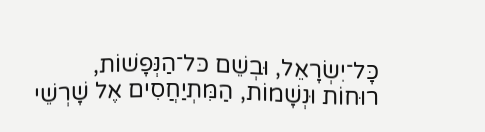כָּל־יִשְׂרָאֵל, וּבְשֵׁם כּל־הַנְּפָשׁוֹת, רוּחוֹת וּנְשָׁמוֹת, הַמִּתְיַחֲסִים אֶל שָׁרְשֵׁי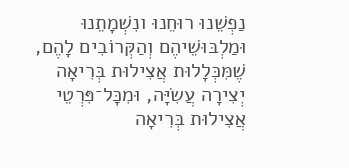נַפְשֵׁנוּ רוּחֵנוּ ונִשְׁמָתֵנוּ וּמַלְבּוּשֵׁיהֶם וְהַקְּרוֹבִים לָהֶם, שֶׁמִּכְּלָלוּת אֲצִילוּת בְּרִיאָה יְצִירָה עֲשִׂיָּה, וּמִכָּל־פִּרְטֵי אֲצִילוּת בְּרִיאָה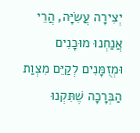יְצִירָה עֲשִׂיָּה, הֲרֵי אֲנַחְנוּ מוּכָנִים וּמְזֻמָּנִים לְקַיֵּם מִצְוַת הַבְּרָכָה שֶׁתִּקְנוּ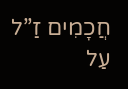חֲכָמִים זַ”ל עַל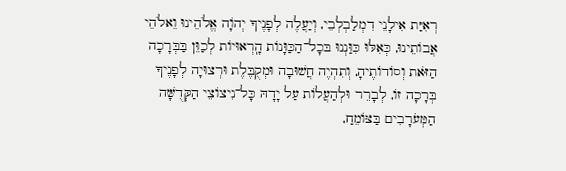רְאִיַּת אִילָנֵי דִמְלַבְלְבֵי, וְיַעֲלֶה לְפָנֶיךָ יְהֹוָה אֱלֹהֵינוּ וֵאלֹהֵי אֲבוֹתֵינוּ, כְּאִלּוּ כִּוַּנְנוּ בּכָל־הַכַּוָּנוֹת הָֽרְאוּיוֹת לְכַוֵּן בַּבְּרָכָה הַזֹּאת וְסוֹדוֹתֶיהָ, וְתִהְיֶה חֲשׁוּבָה וּמְקֻבֶּלֶת וּרְצוּיָה לְפָנֶיךָ בְּרָכָה זוֹ, לְבָרֵר וּלְהַעֲלוֹת עַל יָדָהּ כָּל־נִיצוֹצֵי הַקְּדֻשָּׁה הַמְּעֹרָבִים בַּצּוֹמֵחַ,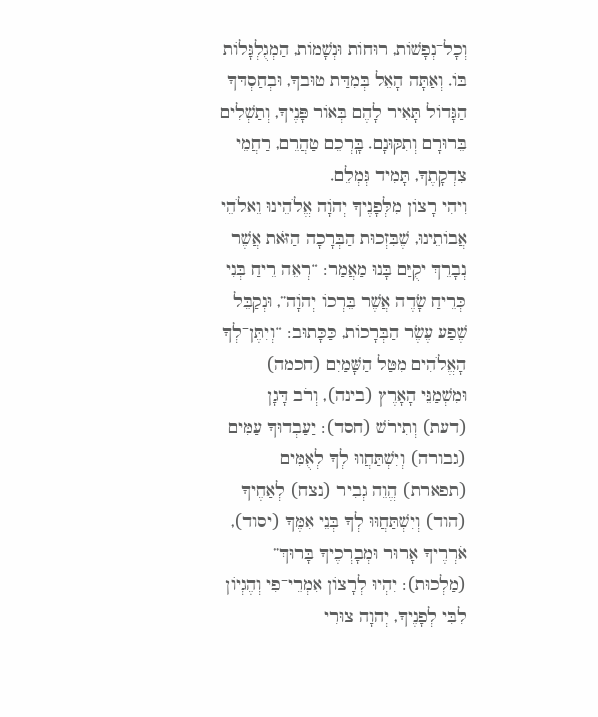וְכָל־נְפָשׁוֹת, רוּחוֹת וּנְשָׁמוֹת, הַמְגֻלְגָּלוֹת בּוֹ. וְאַתָּה הָאֵל בְּמִדַּת טוּבךָ, וּבְחַסְדּךָ הַגָּדוֹל תָּאִיר לָהֶם בְּאוֹר פָּנֶיךָ, וְתַשְׁלִים בֵּרוּרָם וְתִקּוּנָם. בָּֽרְכֵם טַהֲרֵם, רַחֲמֵי צִדְקָתֶךָ, תָּמִיד גְּמְלֵם.
וִיהִי רָצוֹן מִלְּפָנֶיךָ יְהֹוָה אֱלֹהֵינוּ וֵאלֹהֵי אֲבוֹתֵינוּ, שֶׁבִּזְכוּת הַבְּרָכָה הַזֹּאת אֲשֶׁר נְבָרֵךְ יקֻיַּם בָּנוּ מַאֲמַר: “רְאֵה רֵיחַ בְּנִי כְּרֵיחַ שָׂדֶה אֲשֶׁר בֵּרְכוֹ יְהֹוָה”, וּנְקַבֵּל שֶׁפַע עֶשֶׂר הַבְּרָכוֹת, כַּכָּתוּב: “וְיִתֶּן־לְךָ הָאֱלֹהִים מִטַּל הַשָּׁמַיִם (חכמה) וּמִשְׁמַנֵּי הָאָרֶץ (בינה), וְרֹב דָּגָן (דעת) וְתִירֹשׁ (חסד): יַעַבְדוּךָ עַמִּים (גבורה) וְיִשְׁתַּחֲווּ לְךָ לְאֻמִּים (תפארת) הֱוֵה גְבִיר (נצח) לְאַחֶיךָ (הוד) וְיִשְׁתַּחֲוּוּ לְךָ בְּנֵי אִמֶּךָ (יסוד), אֹרְרֶיךָ אָרוּר וּמְבָרְכֶיךָ בָּרוּךְ” (מַלְכוּת): יִהְיוּ לְרָצוֹן אִמְרֵי־פִי וְהֶגְיוֹן לִבִּי לְפָנֶיךָ, יְהוָה צוּרִי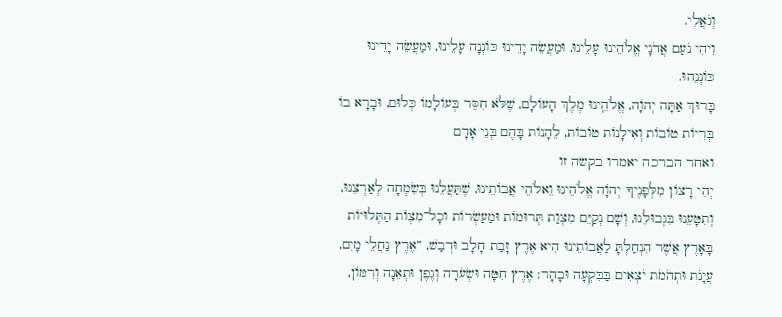וְגֹאֲלִי.
וִיהִי נֹעַם אֲדֹנָי אֱלֹהֵינוּ עָלֵינוּ, וּמַעֲשֵׂה יָדֵינוּ כּוֹנְנָה עָלֵינוּ, וּמַעֲשֵׂה יָדֵינוּ כּוֹנְנֵהוּ.
בָּרוּךְ אַתָּה יְהֹוָה, אֱלֹהֵֽינוּ מֶלֶךְ הָעוֹלָם, שֶׁלֹּא חִסֵּר בְּעוֹלָמוֹ כְּלוּם, וּבָרָא בוֹ בְּרִיוֹת טוֹבוֹת וְאִילָנוֹת טוֹבוֹת, לֵהָנוֹת בָּהֶם בְּנֵי אָדָם
ואחר הברכה יאמרו בקשה זו
יְהִי רָצוֹן מִלְּפָנֶיךָ יְהֹוָה אֱלֹהֵינוּ וֵאלֹהֵי אֲבוֹתֵינוּ, שֶׁתַּעֲלֵנוּ בְּשִׂמְחָה לְאַרְצֵנוּ, וְתִטָּעֵנוּ בִּגְבוּלֵנוּ, וְשָׁם נְקַיֵּם מִצְוַת תְּרוּמוֹת וּמַעַשְׂרוֹת וכָל־מִצְוֹת הַתְּלוּיוֹת בָּאָרֶץ אֲשֶׁר הִנְחַלְתָּ לַאֲבוֹתֵינוּ הִיא אֶרֶץ זָבַת חָלָב וּדְבַשׁ, “אֶרֶץ נַחֲלֵי מָיִם, עֲיָנֹת וּתְהֹמֹת יֹצְאִים בַּבִּקְעָה וּבָהָר: אֶרֶץ חִטָּה וּשְׂעֹרָה וְגֶפֶן וּתְאֵנָה וְרִמּוֹן,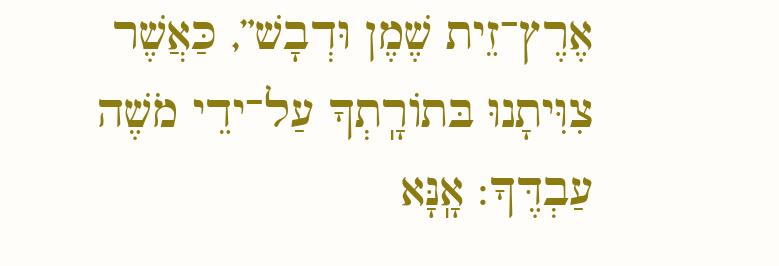אֶרֶץ־זֵית שֶׁמֶן וּדְבָשׁ”, כַּאֲשֶׁר צִוִּיתָנוּ בּתוֹרָֽתְךָ עַל־ידֵי מֹשֶׁה עַבְדֶּךָ: אָֽנָּא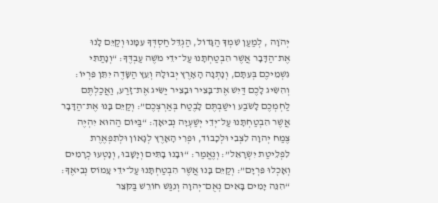יְהֹוָה , לְמַעַן שִׁמְךָ הַגָּדוֹל, הַגְדֵּל חַסְדְּךָ עִמָּנוּ וְקַיֵּם לָנוּ אֶת־הַדָּבָר אֲשֶׁר הִבְטַחְתָּנוּ עַל־ידֵי מֹשֶׁה עַבְדֶּךָ: “וְנָתַתִּי גִשְׁמֵיכֶם בְּעִתָּם, וְנָתְנָה הָאָרֶץ יְבוּלָהּ וְעֵץ הַשָּׂדֶה יִתֵּן פִּרְיוֹ: וְהִשִּׂיג לָכֶם דַּיִשׁ אֶת־בָּצִיר וּבָצִיר יַשִּׂיג אֶת־זָרַע, וַאֲכַלְתֶּם לַחְמְכֶם לָשֹׂבַע וִישַׁבְתֶּם לָבֶטַח בְּאַרְצְכֶם”: וְקַיֵּם בָּנוּ אֶת־הַדָּבָר אֲשֶׁר הִבְטַחְתָּנוּ עַל־יְדֵי יְשַׁעְיָה נְבִיאָךְ: “בַּיּוֹם הַהוּא יִהְיֶה צֶמַח יְהוָה לִצְבִי וּלְכָבוֹד, וּפְרִי הָאָרֶץ לְגָאוֹן וּלְתִפְאֶרֶת לִפְלֵיטַת יִשְׂרָאֵל”: וְנֶאֱמַר: “וּבָנוּ בָתִּים וְיָשָׁבוּ, וְנָטְעוּ כְרָמִים וְאָכְלוּ פִּרְיָם”: וְקַיֵּם בָּנוּ אֲשֶׁר הִבְטַחְתָּנוּ עַל־ידֵי עָמוֹס נְבִיאֶךָ: “הִנֵּה יָמִים בָּאִים נְאֻם־יְהוָה וְנִגַּשׁ חוֹרֵשׁ בַּקֹּצֵר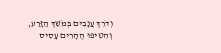וְדֹרֵךְ עֲנָבִים בְּמֹשֵׁךְ הַזָּרַע, וְהִטִּיפוּ הֶהָרִים עָסִיס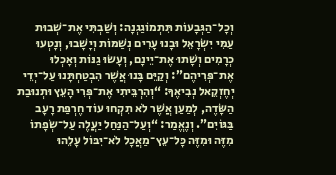וְכָל־הַגְּבָעוֹת תִּתְמוֹגַגְנָה: וְשַׁבְתִּי אֶת־שְׁבוּת עַמִּי יִשְׂרָאֵל וּבָנוּ עָרִים נְשַׁמּוֹת וְיָשָׁבוּ, וְנָטְעוּ כְרָמִים וְשָׁתוּ אֶת־יֵינָם, וְעָשׂוּ גַנּוֹת וְאָכְלוּ אֶת־פְּרִיהֶם”: וְקַיֵּם בָּנוּ אֲשֶׁר הִבְטַחְתָּנוּ עַל־יְדֵי יְחֶזְקֵאל נְבִיאֶךָ: “וְהִרְבֵּיתִי אֶת־פְּרִי הָעֵץ וּתְנוּבַת הַשָּׂדֶה, לְמַעַן אֲשֶׁר לֹא תִקְחוּ עוֹד חֶרְפַּת רָעָב בַּגּוֹיִם”. וְנֶאֱמַר: “וְעַל־הַנַּחַל יַעֲלֶה עַל־שְׂפָתוֹ מִזֶּה וּמִזֶּה כָּל־עֵץ־מַאֲכָל לֹא־יִבּוֹל עָלֵהוּ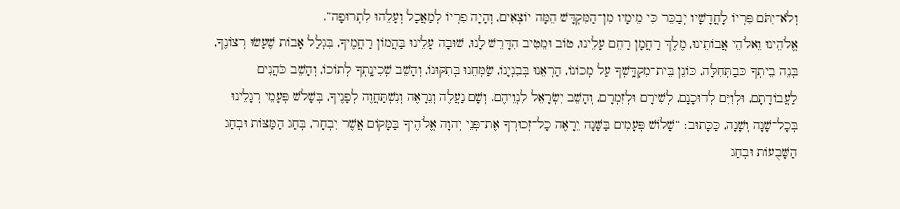וְלֹא־יִתֹּם פִּרְיוֹ לָחֳדָשָׁיו יְבַכֵּר כִּי מֵימָיו מִן־הַמִּקְדָּשׁ הֵמָּה יוֹצְאִים, וְהָיָה פִרְיוֹ לְמַאֲכָל וְעָלֵהוּ לִתְרוּפָה”.
אֱלֹהֵינוּ וֵאלֹהֵי אֲבוֹתֵינוּ, מֶלֶךְ רַחֲמָן רַחֵם עָלֵינוּ, טוֹב וּמֵטִיב הִדָּרֵשׁ לָנוּ, שׁוּבָה עָלֵינוּ בַּהֲמוֹן רַחֲמֶיךָ, בִּגְלַל אָבוֹת שֶׁעָשׂוּ רְצוֹנֶךָ, בְּנֵה בֵיתְךָ כּבַתְּחִלָּה, כּוֹנֵן בֵּית־מִקְדָּֽשְׁךָ עַל מְכוֹנוֹ, הַרְאֵנוּ בְּבִנְיָנוֹ, שַׂמְּחֵנוּ בְּתִקּוּנוֹ, וְהָשֵׁב שְׁכִינָֽתְךָ לְתוֹכוֹ, וְהָשֵׁב כֹּהֲנִים לַעֲבוֹדָתָם, וּלְוִיִּם לְדוּכָנָם, לְשִׁירָם וּלְזִמְרָם, וְהָשֵׁב יִשְׂרָאֵל לִנְוֵיהֶם. וְשָׁם נַעֲלֶה וְנֵרָאֶה וְנִשְׁתַּחֲוֶה לְפָנֶיךָ, בְּשָׁלֹשׁ פְּעָמֵי רְגָלֵינוּ בְּכָל־שָׁנָה וְשָׁנָה, כַּכָּתוּב: “שָׁלוֹשׁ פְּעָמִים בַּשָּׁנָה יֵרָאֶה כָל־זְכוּרְךָ אֶת־פְּנֵי יְהוָה אֱלֹהֶיךָ בַּמָּקוֹם אֲשֶׁר יִבְחָר, בְּחַג הַמַּצּוֹת וּבְחַג הַשָּׁבֻעוֹת וּבְחַג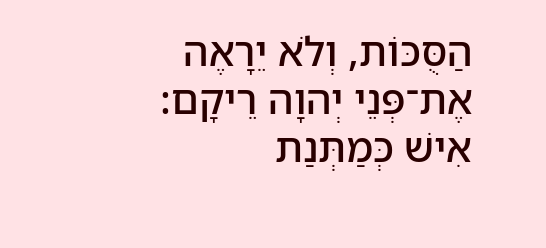הַסֻּכּוֹת, וְלֹא יֵרָאֶה אֶת־פְּנֵי יְהוָה רֵיקָם: אִישׁ כְּמַתְּנַת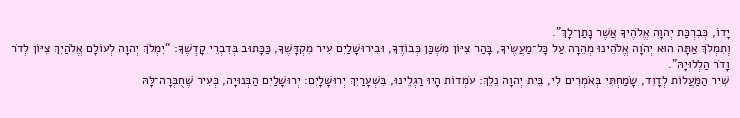יָדוֹ, כְּבִרְכַּת יְהוָה אֱלֹהֶיךָ אֲשֶׁר נָתַן־לָךְ”.
וְתִמְלֹךְ אַתָּה הוּא יְהֹוָה אֱלֹהֵינוּ מְהֵרָה עַל כָּל־מַעֲשֶׂיךָ, בָּהַר צִיּוֹן מִשְׁכַּן כְּבוֹדֶךָ, וּבִירוּשָׁלַיִם עִיר מִקְדָּשֶׁךָ, כַּכָּתוּב בְּדִבְרֵי קָדְשֶׁךָ: “יִמְלֹךְ יְהוָה לְעוֹלָם אֱלֹהַיִךְ צִיּוֹן לְדֹר וָדֹר הַלְלוּיָהּ”.
שִׁיר הַמַּעֲלוֹת לְדָוִד, שָׂמַחְתִּי בְּאֹמְרִים לִי, בֵּית יְהוָה נֵלֵךְ: עֹמְדוֹת הָיוּ רַגְלֵינוּ, בִּשְׁעָרַיִךְ יְרוּשָׁלָיִם: יְרוּשָׁלַיִם הַבְּנוּיָה, כְּעִיר שֶׁחֻבְּרָה־לָּהּ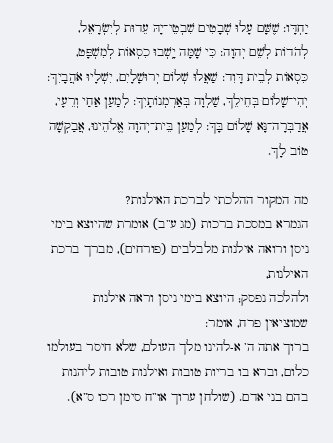יַחְדָּו: שֶׁשָּׁם עָלוּ שְׁבָטִים שִׁבְטֵי־יָהּ עֵדוּת לְיִשְׂרָאֵל, לְהֹדוֹת לְשֵׁם יְהוָה: כִּי שָׁמָּה יָֽשְׁבוּ כִסְאוֹת לְמִשְׁפָּט, כִּסְאוֹת לְבֵית דָּוִד: שַׁאֲלוּ שְׁלוֹם יְרוּשָׁלָיִם, יִשְׁלָיוּ אֹהֲבָיִךְ: יְהִי־שָׁלוֹם בְּחֵילֵךְ, שַׁלְוָה בְּאַרְמְנוֹתָיִךְ: לְמַעַן אַחַי וְרֵעָי, אֲדַבְּרָה־נָּא שָׁלוֹם בָּךְ: לְמַעַן בֵּית־יְהוָה אֱלֹהֵינוּ, אֲבַקְשָׁה טוֹב לָךְ.

מה המקור ההלכתי לברכת האילנות?
הגמרא במסכת ברכות (מג ע”ב) אומרת שהיוצא בימי ניסן ורואה אילנות מלבלבים (פורחים), מברך ברכת האילנות,
ולהלכה נפסק; היוצא בימי ניסן וראה אילנות שמוציאין פרח, אומר:
ברוך אתה ה’ א-להינו מלך העולם, שלא חיסר בעולמו כלום, וברא בו בריות טובות ואילנות טובות ליהנות בהם בני אדם. (שולחן ערוך או”ח סימן רכו ס”א).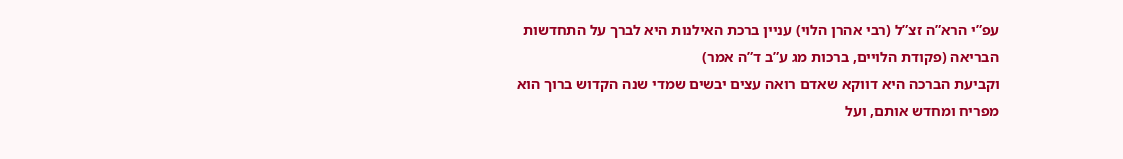עפ”י הרא”ה זצ”ל (רבי אהרן הלוי) עניין ברכת האילנות היא לברך על התחדשות הבריאה (פקודת הלויים, ברכות מג ע”ב ד”ה אמר)
וקביעת הברכה היא דווקא שאדם רואה עצים יבשים שמדי שנה הקדוש ברוך הוא מפריח ומחדש אותם, ועל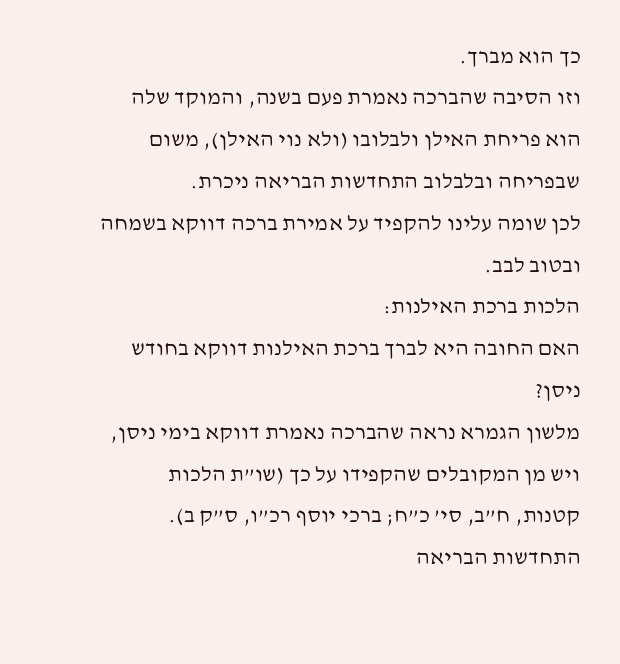כך הוא מברך.
וזו הסיבה שהברכה נאמרת פעם בשנה, והמוקד שלה הוא פריחת האילן ולבלובו (ולא נוי האילן), משום שבפריחה ובלבלוב התחדשות הבריאה ניכרת.
לכן שומה עלינו להקפיד על אמירת ברכה דווקא בשמחה ובטוב לבב.
הלכות ברכת האילנות:
האם החובה היא לברך ברכת האילנות דווקא בחודש ניסן?
מלשון הגמרא נראה שהברכה נאמרת דווקא בימי ניסן, ויש מן המקובלים שהקפידו על כך (שו”ת הלכות קטנות, ח”ב, סי’ כ”ח; ברכי יוסף רכ”ו, ס”ק ב). התחדשות הבריאה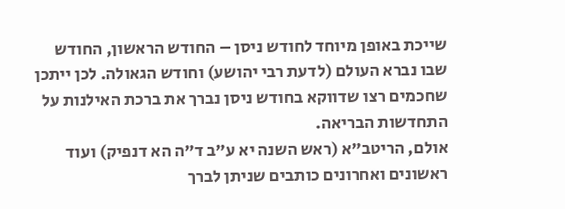שייכת באופן מיוחד לחודש ניסן – החודש הראשון, החודש שבו נברא העולם (לדעת רבי יהושע) וחודש הגאולה. לכן ייתכן שחכמים רצו שדווקא בחודש ניסן נברך את ברכת האילנות על התחדשות הבריאה.
אולם, הריטב”א (ראש השנה יא ע”ב ד”ה הא דנפיק) ועוד ראשונים ואחרונים כותבים שניתן לברך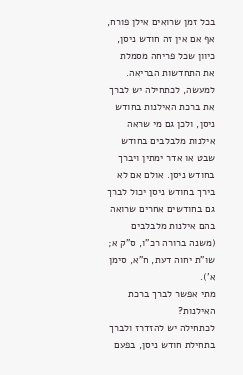בכל זמן שרואים אילן פורח, אף אם אין זה חודש ניסן, כיוון שכל פריחה מסמלת את התחדשות הבריאה. למעשה, לכתחילה יש לברך את ברכת האילנות בחודש ניסן, ולכן גם מי שראה אילנות מלבלבים בחודש שבט או אדר ימתין ויברך בחודש ניסן. אולם אם לא בירך בחודש ניסן יכול לברך גם בחודשים אחרים שרואה בהם אילנות מלבלבים (משנה ברורה רכ”ו, ס”ק א; שו”ת יחוה דעת, ח”א, סימן א’).
מתי אפשר לברך ברכת האילנות?
לכתחילה יש להזדרז ולברך בתחילת חודש ניסן, בפעם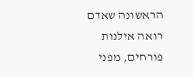הראשונה שאדם רואה אילנות פורחים, מפני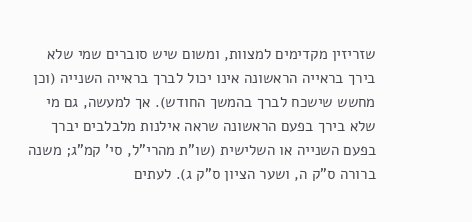שזריזין מקדימים למצוות, ומשום שיש סוברים שמי שלא בירך בראייה הראשונה אינו יכול לברך בראייה השנייה (וכן מחשש שישכח לברך בהמשך החודש). אך למעשה, גם מי שלא בירך בפעם הראשונה שראה אילנות מלבלבים יברך בפעם השנייה או השלישית (שו”ת מהרי”ל, סי’ קמ”ג; משנה ברורה ס”ק ה, ושער הציון ס”ק ג). לעתים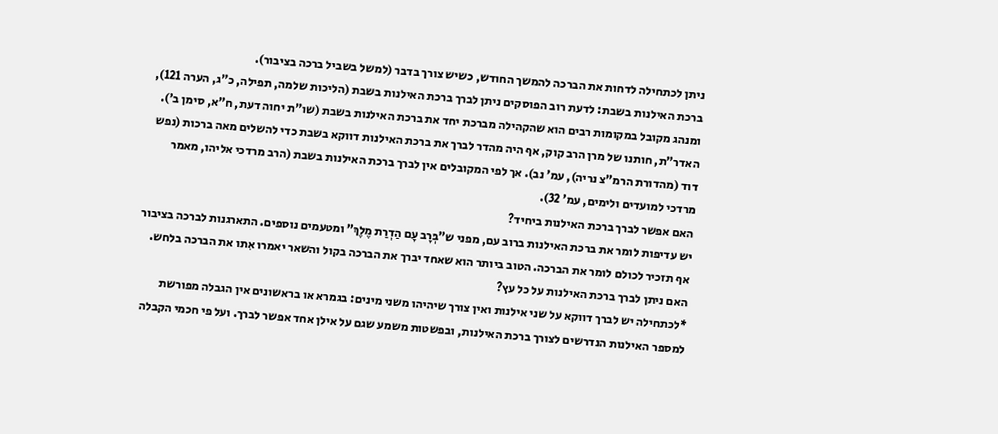ניתן לכתחילה לדחות את הברכה להמשך החודש, כשיש צורך בדבר (למשל בשביל ברכה בציבור).
ברכת האילנות בשבת: לדעת רוב הפוסקים ניתן לברך ברכת האילנות בשבת (הליכות שלמה, תפילה, כ”ג, הערה 121), ומנהג מקובל במקומות רבים הוא שהקהילה מברכת יחד את ברכת האילנות בשבת (שו”ת יחוה דעת, ח”א, סימן ב’). האדר”ת, חותנו של מרן הרב קוק, אף היה מהדר לברך את ברכת האילנות דווקא בשבת כדי להשלים מאה ברכות (נפש דוד (מהדורת הרמ”צ נריה), עמ’ נב). אך לפי המקובלים אין לברך ברכת האילנות בשבת (הרב מרדכי אליהו, מאמר מרדכי למועדים ולימים, עמ’ 32).
האם אפשר לברך ברכת האילנות ביחיד?
יש עדיפות לומר את ברכת האילנות ברוב עם, מפני ש”בְּרָב עָם הַדְרַת מֶלֶךְ” ומטעמים נוספים. התארגנות לברכה בציבור אף תזכיר לכולם לומר את הברכה. הטוב ביותר הוא שאחד יברך את הברכה בקול והשאר יאמרו אִתו את הברכה בלחש.
האם ניתן לברך ברכת האילנות על כל עץ?
*לכתחילה יש לברך דווקא על שני אילנות ואין צורך שיהיהו משני מינים: בגמרא או בראשונים אין הגבלה מפורשת למספר האילנות הנדרשים לצורך ברכת האילנות, ובפשטות משמע שגם על אילן אחד אפשר לברך. ועל פי חכמי הקבלה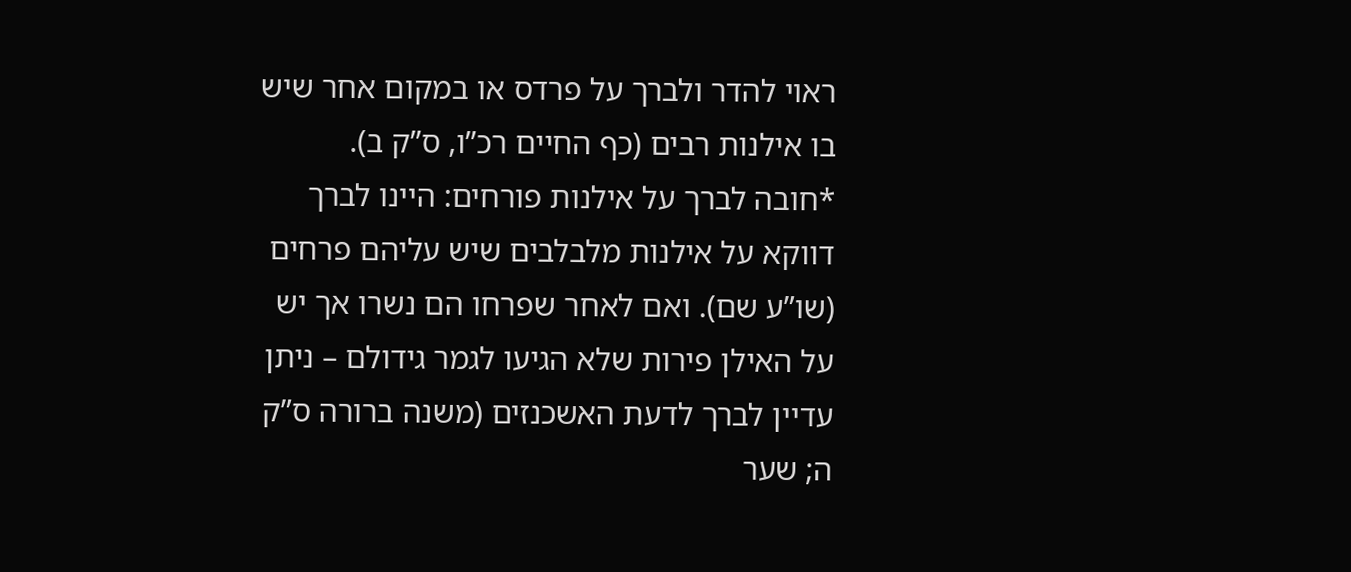ראוי להדר ולברך על פרדס או במקום אחר שיש בו אילנות רבים (כף החיים רכ”ו, ס”ק ב).
*חובה לברך על אילנות פורחים: היינו לברך דווקא על אילנות מלבלבים שיש עליהם פרחים (שו”ע שם). ואם לאחר שפרחו הם נשרו אך יש על האילן פירות שלא הגיעו לגמר גידולם – ניתן עדיין לברך לדעת האשכנזים (משנה ברורה ס”ק ה; שער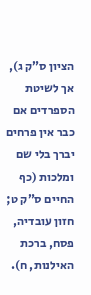הציון ס”ק ג), אך לשיטת הספרדים אם כבר אין פרחים יברך בלי שם ומלכות (כף החיים ס”ק ט; חזון עובדיה, פסח, ברכת האילנות, ח).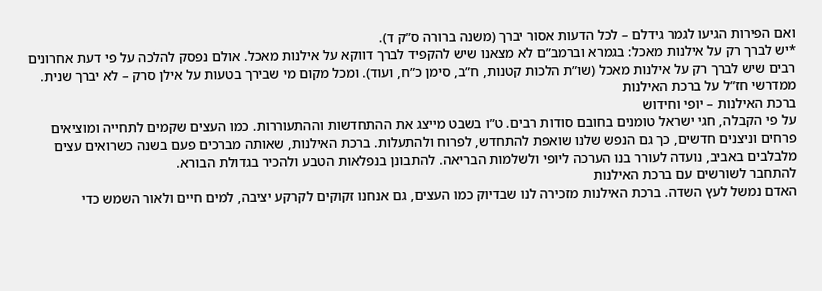ואם הפירות הגיעו לגמר גידלם – לכל הדעות אסור יברך (משנה ברורה ס”ק ד).
*יש לברך רק על אילנות מאכל: בגמרא וברמב”ם לא מצאנו שיש להקפיד לברך דווקא על אילנות מאכל. אולם נפסק להלכה על פי דעת אחרונים רבים שיש לברך רק על אילנות מאכל (שו”ת הלכות קטנות, ח”ב, סימן כ”ח, ועוד). ומכל מקום מי שבירך בטעות על אילן סרק – לא יברך שנית.
ממדרשי חז”ל על ברכת האילנות
ברכת האילנות – יופי וחידוש
על פי הקבלה, חגי ישראל טומנים בחובם סודות רבים. ט”ו בשבט מייצג את ההתחדשות וההתעוררות. כמו העצים שקמים לתחייה ומוציאים פרחים וניצנים חדשים, כך גם הנפש שלנו שואפת להתחדש, לפרוח ולהתעלות. ברכת האילנות, שאותה מברכים פעם בשנה כשרואים עצים מלבלבים באביב, נועדה לעורר בנו הערכה ליופי ולשלמות הבריאה. להתבונן בנפלאות הטבע ולהכיר בגדולת הבורא.
להתחבר לשורשים עם ברכת האילנות
האדם נמשל לעץ השדה. ברכת האילנות מזכירה לנו שבדיוק כמו העצים, גם אנחנו זקוקים לקרקע יציבה, למים חיים ולאור השמש כדי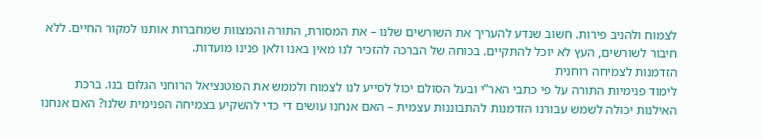לצמוח ולהניב פירות. חשוב שנדע להעריך את השורשים שלנו – את המסורת, התורה והמצוות שמחברות אותנו למקור החיים. ללא חיבור לשורשים, העץ לא יוכל להתקיים. בכוחה של הברכה להזכיר לנו מאין באנו ולאן פנינו מועדות.
הזדמנות לצמיחה רוחנית
לימוד פנימיות התורה על פי כתבי האר”י ובעל הסולם יכול לסייע לנו לצמוח ולממש את הפוטנציאל הרוחני הגלום בנו. ברכת האילנות יכולה לשמש עבורנו הזדמנות להתבוננות עצמית – האם אנחנו עושים די כדי להשקיע בצמיחה הפנימית שלנו? האם אנחנו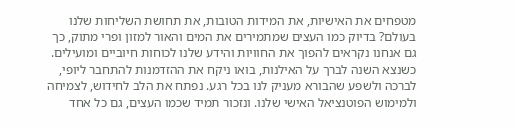מטפחים את האישיות, את המידות הטובות, את תחושת השליחות שלנו בעולם? בדיוק כמו העצים שמתמירים את המים והאור למזון ופרי מתוק, כך גם אנחנו נקראים להפוך את החוויות והידע שלנו לכוחות חיוביים ומועילים.
כשנצא השנה לברך על האילנות, בואו ניקח את ההזדמנות להתחבר ליופי, לברכה ולשפע שהבורא מעניק לנו בכל רגע. נפתח את הלב לחידוש, לצמיחה ולמימוש הפוטנציאל האישי שלנו. ונזכור תמיד שכמו העצים, גם כל אחד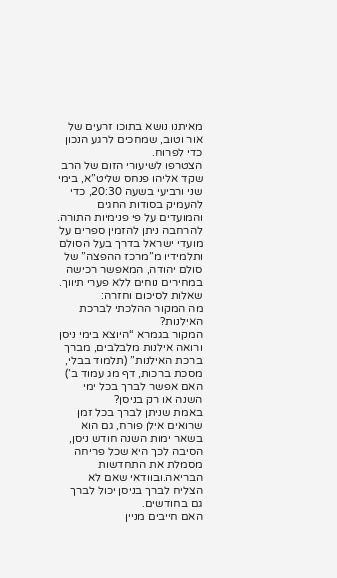מאיתנו נושא בתוכו זרעים של אור וטוב, שמחכים לרגע הנכון כדי לפרוח.
הצטרפו לשיעורי הזום של הרב שקד אליהו פנחס שליט”א, בימי שני ורביעי בשעה 20:30, כדי להעמיק בסודות החגים והמועדים על פי פנימיות התורה.
להרחבה ניתן להזמין ספרים על מועדי ישראל בדרך בעל הסולם ותלמידיו מ”מרכז ההפצה” של סולם יהודה, המאפשר רכישה במחירים נוחים ללא פערי תיווך.
שאלות לסיכום וחזרה:
מה המקור ההלכתי לברכת האילנות?
המקור בגמרא “היוצא בימי ניסן ורואה אילנות מלבלבים, מברך ברכת האילנות” (תלמוד בבלי, מסכת ברכות, דף מג עמוד ב’)
האם אפשר לברך בכל ימי השנה או רק בניסן?
באמת שניתן לברך בכל זמן שרואים אילן פורח, גם הוא בשאר ימות השנה חודש ניסן,
הסיבה לכך היא שכל פריחה מסמלת את התחדשות הבריאה.ובוודאי שאם לא הצליח לברך בניסן יכול לברך גם בחודשים.
האם חייבים מניין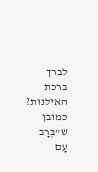לברך ברכת האילנות?
כמובן ש”בְּרָב עָם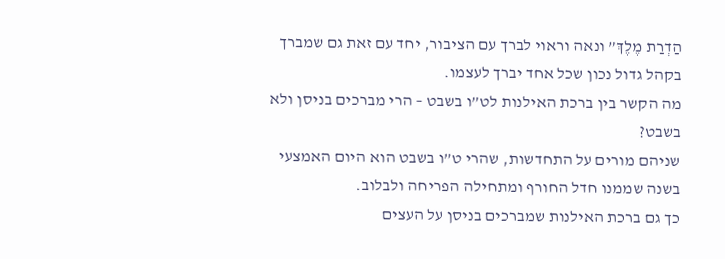הַדְרַת מֶלֶךְ” ונאה וראוי לברך עם הציבור, יחד עם זאת גם שמברך בקהל גדול נכון שכל אחד יברך לעצמו.
מה הקשר בין ברכת האילנות לט”ו בשבט – הרי מברכים בניסן ולא בשבט?
שניהם מורים על התחדשות, שהרי ט”ו בשבט הוא היום האמצעי בשנה שממנו חדל החורף ומתחילה הפריחה ולבלוב.
כך גם ברכת האילנות שמברכים בניסן על העצים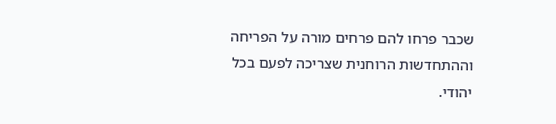שכבר פרחו להם פרחים מורה על הפריחה וההתחדשות הרוחנית שצריכה לפעם בכל יהודי.